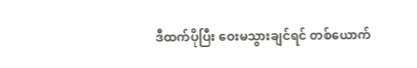ဒီထက်ပိုပြီး ဝေးမသွားချင်ရင် တစ်ယောက်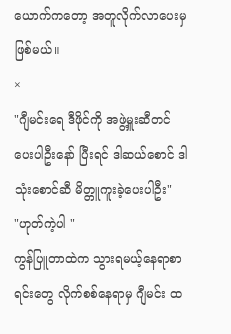ယောက်ကတော့ အတူလိုက်လာပေးမှဖြစ်မယ်။
×
"ဂျီမင်းရေ ဒီဖိုင်ကို အဖွဲ့မှူးဆီတင်ပေးပါဦးနော် ပြီးရင် ဒါဆယ်စောင် ဒါသုံးစောင်ဆီ မိတ္တူကူးခဲ့ပေးပါဦး"
"ဟုတ်ကဲ့ပါ "
ကွန်ပြူတာထဲက သွားရမယ့်နေရာစာရင်းတွေ လိုက်စစ်နေရာမှ ဂျီမင်း ထ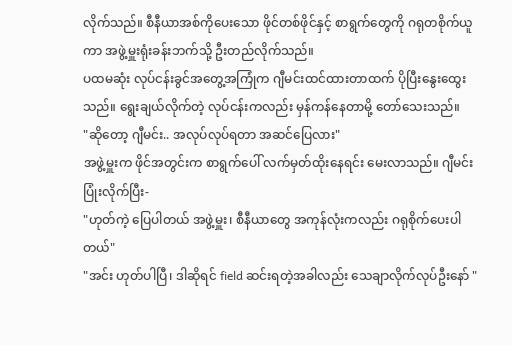လိုက်သည်။ စီနီယာအစ်ကိုပေးသော ဖိုင်တစ်ဖိုင်နှင့် စာရွက်တွေကို ဂရုတစိုက်ယူကာ အဖွဲ့မှူးရုံးခန်းဘက်သို့ ဦးတည်လိုက်သည်။
ပထမဆုံး လုပ်ငန်းခွင်အတွေ့အကြုံက ဂျီမင်းထင်ထားတာထက် ပိုပြီးနွေးထွေးသည်။ ရွေးချယ်လိုက်တဲ့ လုပ်ငန်းကလည်း မှန်ကန်နေတာမို့ တော်သေးသည်။
"ဆိုတော့ ဂျီမင်း.. အလုပ်လုပ်ရတာ အဆင်ပြေလား"
အဖွဲ့မှူးက ဖိုင်အတွင်းက စာရွက်ပေါ် လက်မှတ်ထိုးနေရင်း မေးလာသည်။ ဂျီမင်းပြုံးလိုက်ပြီး-
"ဟုတ်ကဲ့ ပြေပါတယ် အဖွဲ့မှူး၊ စီနီယာတွေ အကုန်လုံးကလည်း ဂရုစိုက်ပေးပါတယ်"
"အင်း ဟုတ်ပါပြီ၊ ဒါဆိုရင် field ဆင်းရတဲ့အခါလည်း သေချာလိုက်လုပ်ဦးနော် "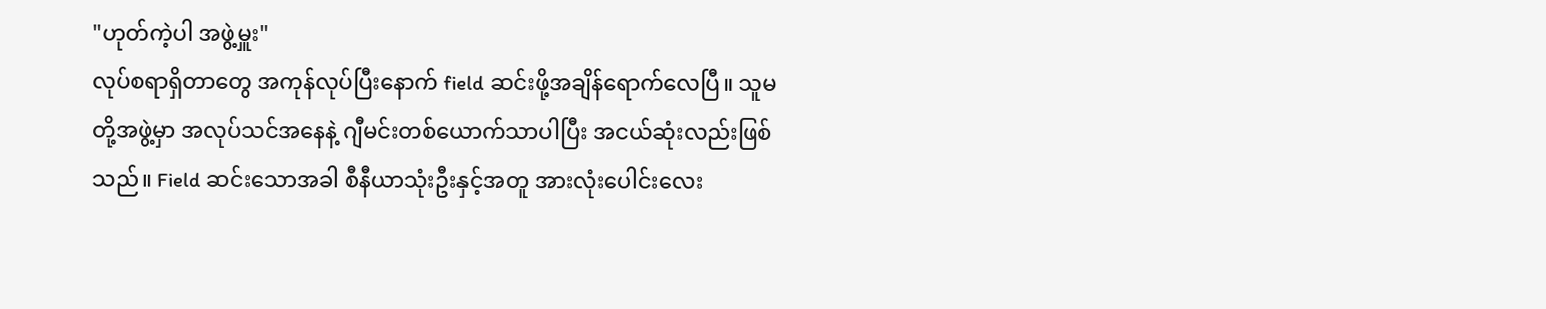"ဟုတ်ကဲ့ပါ အဖွဲ့မှူး"
လုပ်စရာရှိတာတွေ အကုန်လုပ်ပြီးနောက် field ဆင်းဖို့အချိန်ရောက်လေပြီ။ သူမတို့အဖွဲ့မှာ အလုပ်သင်အနေနဲ့ ဂျီမင်းတစ်ယောက်သာပါပြီး အငယ်ဆုံးလည်းဖြစ်သည်။ Field ဆင်းသောအခါ စီနီယာသုံးဦးနှင့်အတူ အားလုံးပေါင်းလေး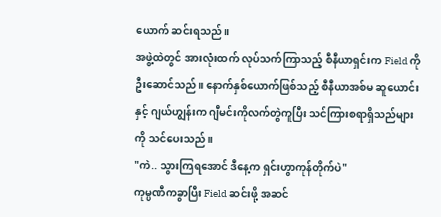ယောက် ဆင်းရသည်။
အဖွဲ့ထဲတွင် အားလုံးထက် လုပ်သက်ကြာသည့် စီနီယာရှင်းက Field ကိုဦးဆောင်သည်။ နောက်နှစ်ယောက်ဖြစ်သည့် စီနီယာအစ်မ ဆူယောင်းနှင့် ဂျယ်ဟျွန်းက ဂျီမင်းကိုလက်တွဲကူပြီး သင်ကြားစရာရှိသည်များကို သင်ပေးသည်။
"ကဲ.. သွားကြရအောင် ဒီနေ့က ရှင်းဟွာကုန်တိုက်ပဲ"
ကုမ္ပဏီကခွာပြီး Field ဆင်းဖို့ အဆင်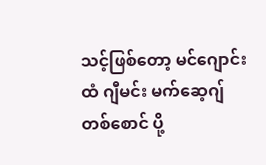သင့်ဖြစ်တော့ မင်ဂျောင်းထံ ဂျီမင်း မက်ဆေ့ဂျ်တစ်စောင် ပို့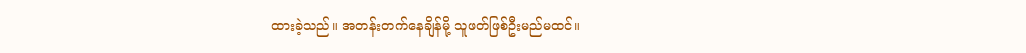ထားခဲ့သည်။ အတန်းတက်နေချိန်မို့ သူဖတ်ဖြစ်ဦးမည်မထင်။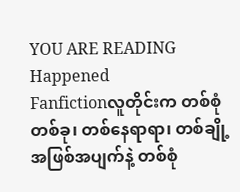YOU ARE READING
Happened
Fanfictionလူတိုင်းက တစ်စုံတစ်ခု၊ တစ်နေရာရာ၊ တစ်ချို့အဖြစ်အပျက်နဲ့ တစ်စုံ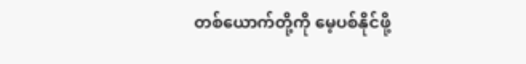တစ်ယောက်တို့ကို မေ့ပစ်နိုင်ဖို့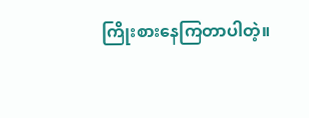ကြိုးစားနေကြတာပါတဲ့။